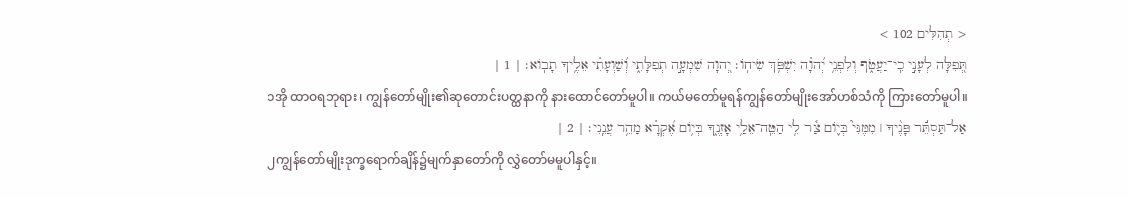< תְהִלִּים 102 >
תְּ֭פִלָּה לְעָנִ֣י כִֽי־יַעֲטֹ֑ף וְלִפְנֵ֥י יְ֝הוָ֗ה יִשְׁפֹּ֥ךְ שִׂיחֽוֹ׃ יְ֭הוָה שִׁמְעָ֣ה תְפִלָּתִ֑י וְ֝שַׁוְעָתִ֗י אֵלֶ֥יךָ תָבֽוֹא׃ | 1 |
၁အို ထာဝရဘုရား၊ ကျွန်တော်မျိုး၏ဆုတောင်းပတ္ထနာကို နားထောင်တော်မူပါ။ ကယ်မတော်မူရန်ကျွန်တော်မျိုးအော်ဟစ်သံကို ကြားတော်မူပါ။
אַל־תַּסְתֵּ֬ר פָּנֶ֨יךָ ׀ מִמֶּנִּי֮ בְּי֪וֹם צַ֫ר לִ֥י הַטֵּֽה־אֵלַ֥י אָזְנֶ֑ךָ בְּי֥וֹם אֶ֝קְרָ֗א מַהֵ֥ר עֲנֵֽנִי׃ | 2 |
၂ကျွန်တော်မျိုးဒုက္ခရောက်ချိန်၌မျက်နှာတော်ကို လွှဲတော်မမူပါနှင့်။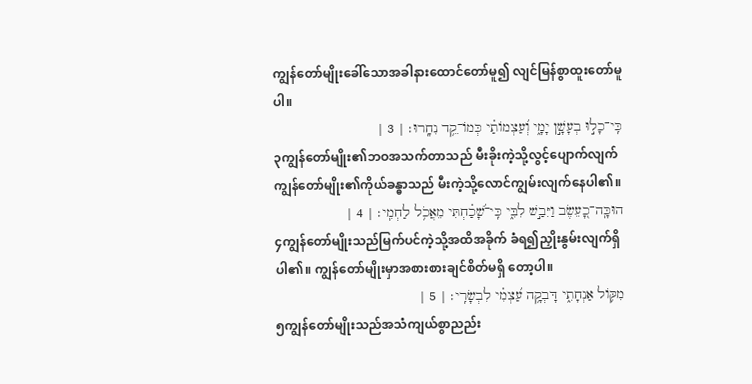ကျွန်တော်မျိုးခေါ်သောအခါနားထောင်တော်မူ၍ လျင်မြန်စွာထူးတော်မူပါ။
כִּֽי־כָל֣וּ בְעָשָׁ֣ן יָמָ֑י וְ֝עַצְמוֹתַ֗י כְּמוֹ־קֵ֥ד נִחָֽרוּ׃ | 3 |
၃ကျွန်တော်မျိုး၏ဘဝအသက်တာသည် မီးခိုးကဲ့သို့လွင့်ပျောက်လျက် ကျွန်တော်မျိုး၏ကိုယ်ခန္ဓာသည် မီးကဲ့သို့လောင်ကျွမ်းလျက်နေပါ၏။
הוּכָּֽה־כָ֭עֵשֶׂב וַיִּבַ֣שׁ לִבִּ֑י כִּֽי־שָׁ֝כַ֗חְתִּי מֵאֲכֹ֥ל לַחְמִֽי׃ | 4 |
၄ကျွန်တော်မျိုးသည်မြက်ပင်ကဲ့သို့အထိအခိုက် ခံရ၍ညှိုးနွမ်းလျက်ရှိပါ၏။ ကျွန်တော်မျိုးမှာအစားစားချင်စိတ်မရှိ တော့ပါ။
מִקּ֥וֹל אַנְחָתִ֑י דָּבְקָ֥ה עַ֝צְמִ֗י לִבְשָׂרִֽי׃ | 5 |
၅ကျွန်တော်မျိုးသည်အသံကျယ်စွာညည်း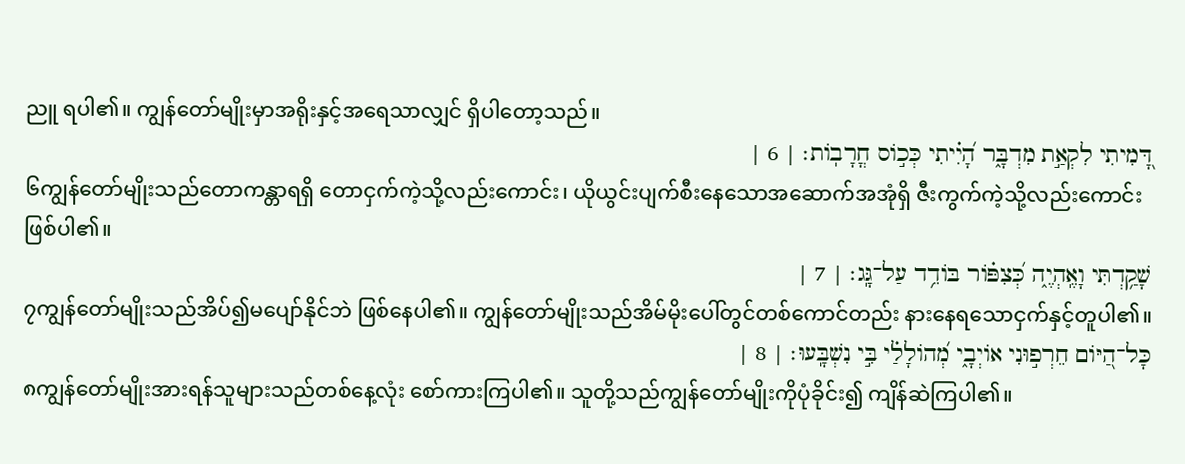ညူ ရပါ၏။ ကျွန်တော်မျိုးမှာအရိုးနှင့်အရေသာလျှင် ရှိပါတော့သည်။
דָּ֭מִיתִי לִקְאַ֣ת מִדְבָּ֑ר הָ֝יִ֗יתִי כְּכ֣וֹס חֳרָבֽוֹת׃ | 6 |
၆ကျွန်တော်မျိုးသည်တောကန္တာရရှိ တောငှက်ကဲ့သို့လည်းကောင်း၊ ယိုယွင်းပျက်စီးနေသောအဆောက်အအုံရှိ ဇီးကွက်ကဲ့သို့လည်းကောင်းဖြစ်ပါ၏။
שָׁקַ֥דְתִּי וָאֶֽהְיֶ֑ה כְּ֝צִפּ֗וֹר בּוֹדֵ֥ד עַל־גָּֽג׃ | 7 |
၇ကျွန်တော်မျိုးသည်အိပ်၍မပျော်နိုင်ဘဲ ဖြစ်နေပါ၏။ ကျွန်တော်မျိုးသည်အိမ်မိုးပေါ်တွင်တစ်ကောင်တည်း နားနေရသောငှက်နှင့်တူပါ၏။
כָּל־הַ֭יּוֹם חֵרְפ֣וּנִי אוֹיְבָ֑י מְ֝הוֹלָלַ֗י בִּ֣י נִשְׁבָּֽעוּ׃ | 8 |
၈ကျွန်တော်မျိုးအားရန်သူများသည်တစ်နေ့လုံး စော်ကားကြပါ၏။ သူတို့သည်ကျွန်တော်မျိုးကိုပုံခိုင်း၍ ကျိန်ဆဲကြပါ၏။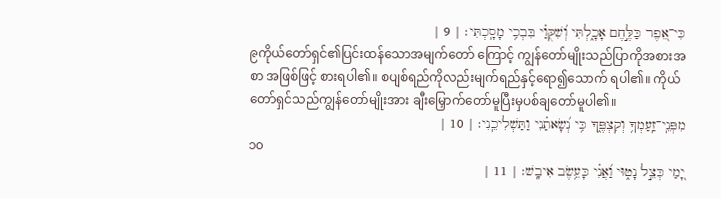כִּי־אֵ֭פֶר כַּלֶּ֣חֶם אָכָ֑לְתִּי וְ֝שִׁקֻּוַ֗י בִּבְכִ֥י מָסָֽכְתִּי׃ | 9 |
၉ကိုယ်တော်ရှင်၏ပြင်းထန်သောအမျက်တော် ကြောင့် ကျွန်တော်မျိုးသည်ပြာကိုအစားအစာ အဖြစ်ဖြင့် စားရပါ၏။ စပျစ်ရည်ကိုလည်းမျက်ရည်နှင့်ရော၍သောက် ရပါ၏။ ကိုယ်တော်ရှင်သည်ကျွန်တော်မျိုးအား ချီးမြှောက်တော်မူပြီးမှပစ်ချတော်မူပါ၏။
מִפְּנֵֽי־זַֽעַמְךָ֥ וְקִצְפֶּ֑ךָ כִּ֥י נְ֝שָׂאתַ֗נִי וַתַּשְׁלִיכֵֽנִי׃ | 10 |
၁၀
יָ֭מַי כְּצֵ֣ל נָט֑וּי וַ֝אֲנִ֗י כָּעֵ֥שֶׂב אִיבָֽשׁ׃ | 11 |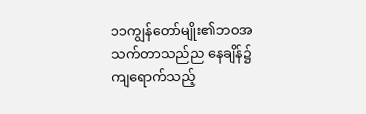၁၁ကျွန်တော်မျိုး၏ဘဝအသက်တာသည်ည နေချိန်၌ ကျရောက်သည့်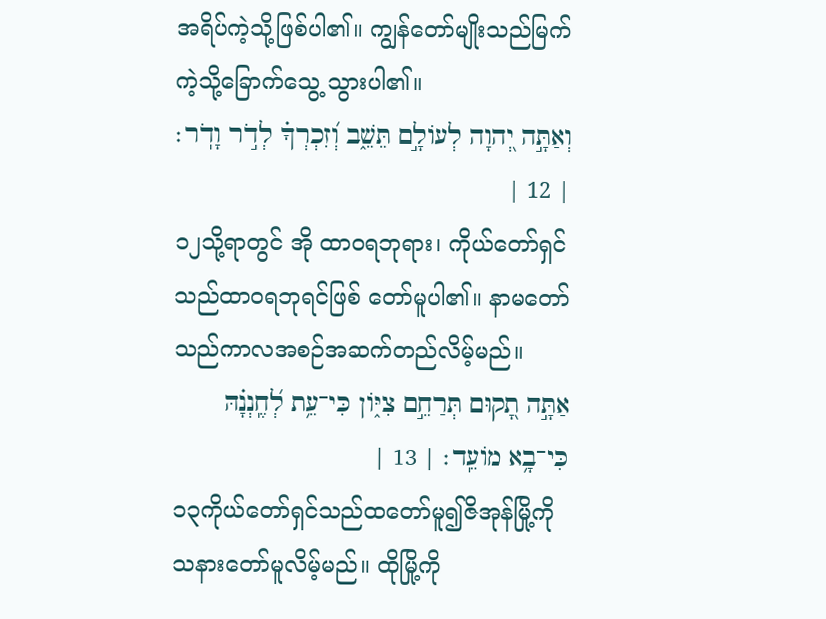အရိပ်ကဲ့သို့ဖြစ်ပါ၏။ ကျွန်တော်မျိုးသည်မြက်ကဲ့သို့ခြောက်သွေ့ သွားပါ၏။
וְאַתָּ֣ה יְ֭הוָה לְעוֹלָ֣ם תֵּשֵׁ֑ב וְ֝זִכְרְךָ֗ לְדֹ֣ר וָדֹֽר׃ | 12 |
၁၂သို့ရာတွင် အို ထာဝရဘုရား၊ ကိုယ်တော်ရှင်သည်ထာဝရဘုရင်ဖြစ် တော်မူပါ၏။ နာမတော်သည်ကာလအစဉ်အဆက်တည်လိမ့်မည်။
אַתָּ֣ה תָ֭קוּם תְּרַחֵ֣ם צִיּ֑וֹן כִּי־עֵ֥ת לְ֝חֶֽנְנָ֗הּ כִּי־בָ֥א מוֹעֵֽד׃ | 13 |
၁၃ကိုယ်တော်ရှင်သည်ထတော်မူ၍ဇိအုန်မြို့ကို သနားတော်မူလိမ့်မည်။ ထိုမြို့ကို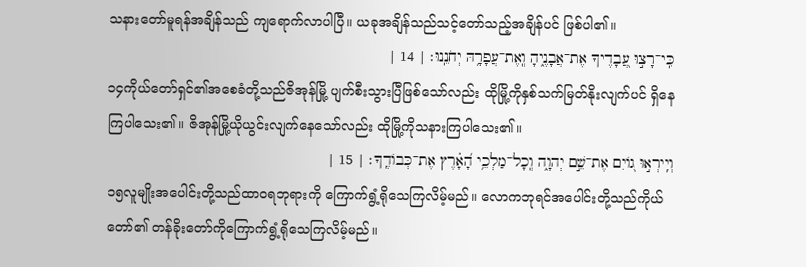သနားတော်မူရန်အချိန်သည် ကျရောက်လာပါပြီ။ ယခုအချိန်သည်သင့်တော်သည့်အချိန်ပင် ဖြစ်ပါ၏။
כִּֽי־רָצ֣וּ עֲ֭בָדֶיךָ אֶת־אֲבָנֶ֑יהָ וְֽאֶת־עֲפָרָ֥הּ יְחֹנֵֽנוּ׃ | 14 |
၁၄ကိုယ်တော်ရှင်၏အစေခံတို့သည်ဇိအုန်မြို့ ပျက်စီးသွားပြီဖြစ်သော်လည်း ထိုမြို့ကိုနှစ်သက်မြတ်နိုးလျက်ပင် ရှိနေကြပါသေး၏။ ဇိအုန်မြို့ယိုယွင်းလျက်နေသော်လည်း ထိုမြို့ကိုသနားကြပါသေး၏။
וְיִֽירְא֣וּ ג֭וֹיִם אֶת־שֵׁ֣ם יְהוָ֑ה וְֽכָל־מַלְכֵ֥י הָ֝אָ֗רֶץ אֶת־כְּבוֹדֶֽךָ׃ | 15 |
၁၅လူမျိုးအပေါင်းတို့သည်ထာဝရဘုရားကို ကြောက်ရွံ့ရိုသေကြလိမ့်မည်။ လောကဘုရင်အပေါင်းတို့သည်ကိုယ်တော်၏ တန်ခိုးတော်ကိုကြောက်ရွံ့ရိုသေကြလိမ့်မည်။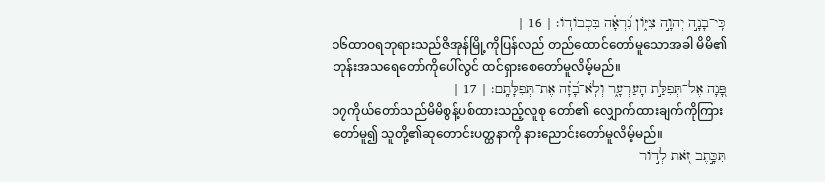כִּֽי־בָנָ֣ה יְהוָ֣ה צִיּ֑וֹן נִ֝רְאָ֗ה בִּכְבוֹדֽוֹ׃ | 16 |
၁၆ထာဝရဘုရားသည်ဇိအုန်မြို့ကိုပြန်လည် တည်ထောင်တော်မူသောအခါ မိမိ၏ဘုန်းအသရေတော်ကိုပေါ်လွင် ထင်ရှားစေတော်မူလိမ့်မည်။
פָּ֭נָה אֶל־תְּפִלַּ֣ת הָעַרְעָ֑ר וְלֹֽא־בָ֝זָ֗ה אֶת־תְּפִלָּתָֽם׃ | 17 |
၁၇ကိုယ်တော်သည်မိမိစွန့်ပစ်ထားသည့်လူစု တော်၏ လျှောက်ထားချက်ကိုကြားတော်မူ၍ သူတို့၏ဆုတောင်းပတ္ထနာကို နားညောင်းတော်မူလိမ့်မည်။
תִּכָּ֣תֶב זֹ֭את לְד֣וֹר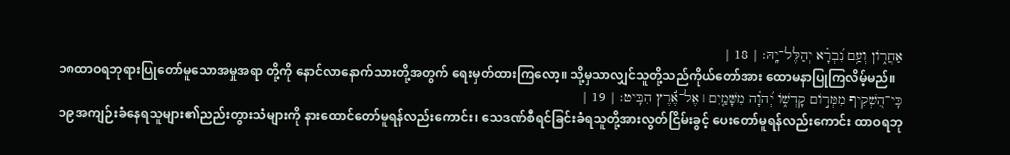אַחֲר֑וֹן וְעַ֥ם נִ֝בְרָ֗א יְהַלֶּל־יָֽהּ׃ | 18 |
၁၈ထာဝရဘုရားပြုတော်မူသောအမှုအရာ တို့ကို နောင်လာနောက်သားတို့အတွက် ရေးမှတ်ထားကြလော့။ သို့မှသာလျှင်သူတို့သည်ကိုယ်တော်အား ထောမနာပြုကြလိမ့်မည်။
כִּֽי־הִ֭שְׁקִיף מִמְּר֣וֹם קָדְשׁ֑וֹ יְ֝הוָ֗ה מִשָּׁמַ֤יִם ׀ אֶל־אֶ֬רֶץ הִבִּֽיט׃ | 19 |
၁၉အကျဉ်းခံနေရသူများ၏ညည်းတွားသံများကို နားထောင်တော်မူရန်လည်းကောင်း၊ သေဒဏ်စီရင်ခြင်းခံရသူတို့အားလွတ်ငြိမ်းခွင့် ပေးတော်မူရန်လည်းကောင်း ထာဝရဘု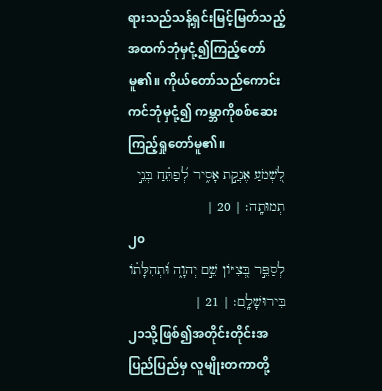ရားသည်သန့်ရှင်းမြင့်မြတ်သည့် အထက်ဘုံမှငုံ့၍ကြည့်တော်မူ၏။ ကိုယ်တော်သည်ကောင်းကင်ဘုံမှငုံ့၍ ကမ္ဘာကိုစစ်ဆေးကြည့်ရှုတော်မူ၏။
לִ֭שְׁמֹעַ אֶנְקַ֣ת אָסִ֑יר לְ֝פַתֵּ֗חַ בְּנֵ֣י תְמוּתָֽה׃ | 20 |
၂၀
לְסַפֵּ֣ר בְּ֭צִיּוֹן שֵׁ֣ם יְהוָ֑ה וּ֝תְהִלָּת֗וֹ בִּירוּשָׁלִָֽם׃ | 21 |
၂၁သို့ဖြစ်၍အတိုင်းတိုင်းအပြည်ပြည်မှ လူမျိုးတကာတို့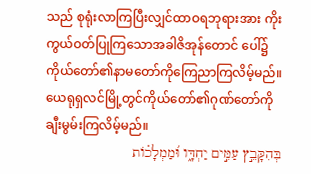သည် စုရုံးလာကြပြီးလျှင်ထာဝရဘုရားအား ကိုးကွယ်ဝတ်ပြုကြသောအခါဇိအုန်တောင် ပေါ်၌ ကိုယ်တော်၏နာမတော်ကိုကြေညာကြလိမ့်မည်။ ယေရုရှလင်မြို့တွင်ကိုယ်တော်၏ဂုဏ်တော်ကို ချီးမွမ်းကြလိမ့်မည်။
בְּהִקָּבֵ֣ץ עַמִּ֣ים יַחְדָּ֑ו וּ֝מַמְלָכ֗וֹת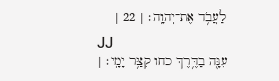לַעֲבֹ֥ד אֶת־יְהוָֽה׃ | 22 |
၂၂
עִנָּ֖ה בַדֶּ֥רֶךְ כחו קִצַּ֥ר יָמָֽי׃ |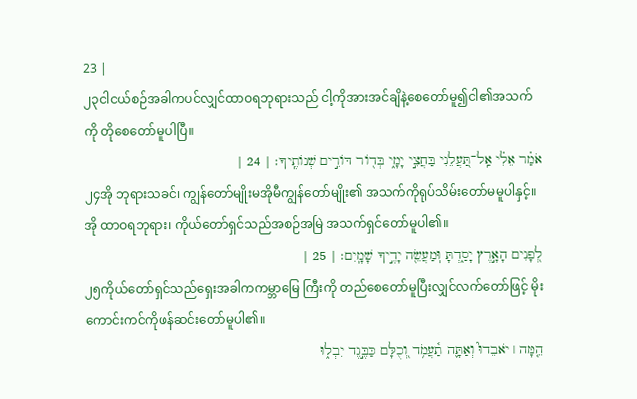23 |
၂၃ငါငယ်စဉ်အခါကပင်လျှင်ထာဝရဘုရားသည် ငါ့ကိုအားအင်ချိနဲ့စေတော်မူ၍ငါ၏အသက် ကို တိုစေတော်မူပါပြီ။
אֹמַ֗ר אֵלִ֗י אַֽל־תַּ֭עֲלֵנִי בַּחֲצִ֣י יָמָ֑י בְּד֖וֹר דּוֹרִ֣ים שְׁנוֹתֶֽיךָ׃ | 24 |
၂၄အို ဘုရားသခင်၊ ကျွန်တော်မျိုးမအိုမီကျွန်တော်မျိုး၏ အသက်ကိုရုပ်သိမ်းတော်မမူပါနှင့်။ အို ထာဝရဘုရား၊ ကိုယ်တော်ရှင်သည်အစဉ်အမြဲ အသက်ရှင်တော်မူပါ၏။
לְ֭פָנִים הָאָ֣רֶץ יָסַ֑דְתָּ וּֽמַעֲשֵׂ֖ה יָדֶ֣יךָ שָׁמָֽיִם׃ | 25 |
၂၅ကိုယ်တော်ရှင်သည်ရှေးအခါကကမ္ဘာမြေ ကြီးကို တည်စေတော်မူပြီးလျှင်လက်တော်ဖြင့် မိုးကောင်းကင်ကိုဖန်ဆင်းတော်မူပါ၏။
הֵ֤מָּה ׀ יֹאבֵדוּ֮ וְאַתָּ֪ה תַ֫עֲמֹ֥ד וְ֭כֻלָּם כַּבֶּ֣גֶד יִבְל֑וּ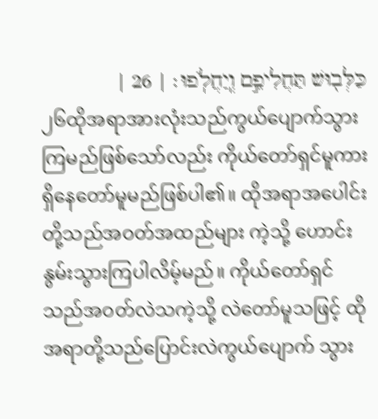כַּלְּב֖וּשׁ תַּחֲלִיפֵ֣ם וְֽיַחֲלֹֽפוּ׃ | 26 |
၂၆ထိုအရာအားလုံးသည်ကွယ်ပျောက်သွား ကြမည်ဖြစ်သော်လည်း ကိုယ်တော်ရှင်မူကားရှိနေတော်မူမည်ဖြစ်ပါ၏။ ထိုအရာအပေါင်းတို့သည်အဝတ်အထည်များ ကဲ့သို့ ဟောင်းနွမ်းသွားကြပါလိမ့်မည်။ ကိုယ်တော်ရှင်သည်အဝတ်လဲသကဲ့သို့ လဲတော်မူသဖြင့် ထိုအရာတို့သည်ပြောင်းလဲကွယ်ပျောက် သွား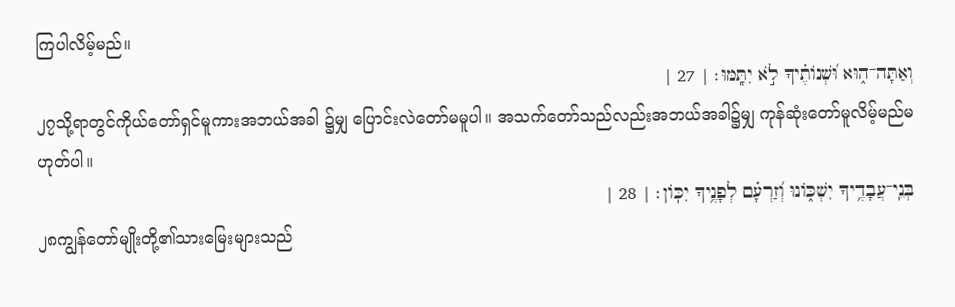ကြပါလိမ့်မည်။
וְאַתָּה־ה֑וּא וּ֝שְׁנוֹתֶ֗יךָ לֹ֣א יִתָּֽמּוּ׃ | 27 |
၂၇သို့ရာတွင်ကိုယ်တော်ရှင်မူကားအဘယ်အခါ ၌မျှ ပြောင်းလဲတော်မမူပါ။ အသက်တော်သည်လည်းအဘယ်အခါ၌မျှ ကုန်ဆုံးတော်မူလိမ့်မည်မဟုတ်ပါ။
בְּנֵֽי־עֲבָדֶ֥יךָ יִשְׁכּ֑וֹנוּ וְ֝זַרְעָ֗ם לְפָנֶ֥יךָ יִכּֽוֹן׃ | 28 |
၂၈ကျွန်တော်မျိုးတို့၏သားမြေးများသည်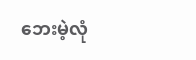ဘေးမဲ့လုံ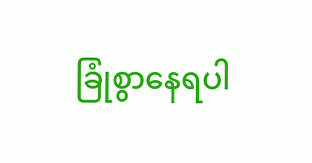ခြုံစွာနေရပါ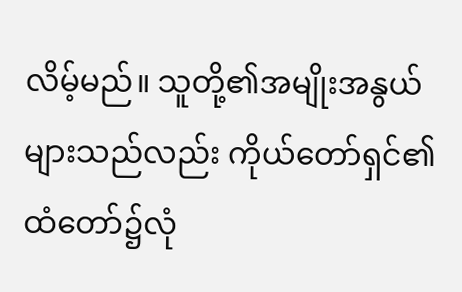လိမ့်မည်။ သူတို့၏အမျိုးအနွယ်များသည်လည်း ကိုယ်တော်ရှင်၏ထံတော်၌လုံ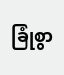ခြုံစွာ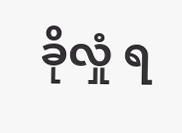ခိုလှုံ ရ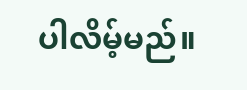ပါလိမ့်မည်။